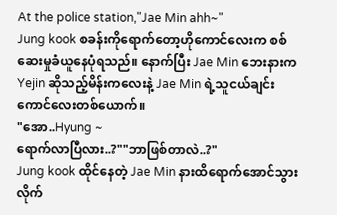At the police station,"Jae Min ahh~"
Jung kook စခန်းကိုရောက်တော့ဟိုကောင်လေးက စစ်ဆေးမှုခံယူနေပုံရသည်။ နောက်ပြီး Jae Min ဘေးနားက Yejin ဆိုသည့်မိန်းကလေးနဲ့ Jae Min ရဲ့သူငယ်ချင်းကောင်လေးတစ်ယောက်။
"အော..Hyung ~
ရောက်လာပြီလား..?""ဘာဖြစ်တာလဲ..?"
Jung kook ထိုင်နေတဲ့ Jae Min နားထိရောက်အောင်သွားလိုက်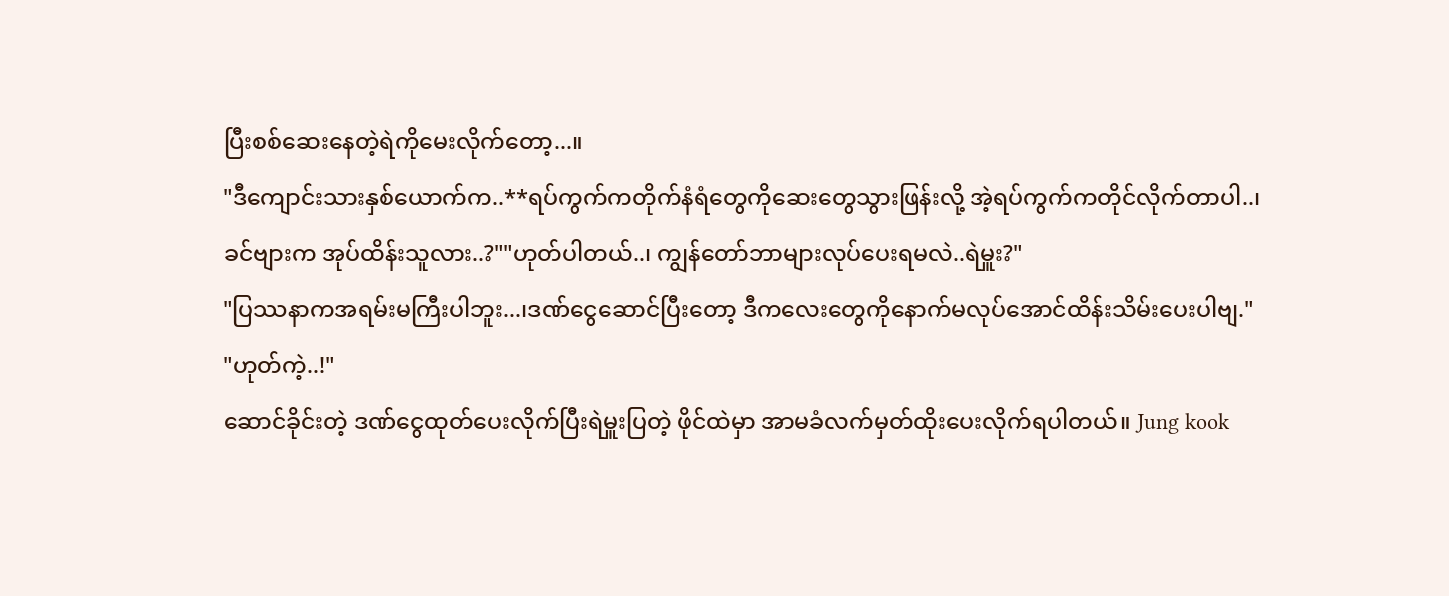ပြီးစစ်ဆေးနေတဲ့ရဲကိုမေးလိုက်တော့...။
"ဒီကျောင်းသားနှစ်ယောက်က..**ရပ်ကွက်ကတိုက်နံရံတွေကိုဆေးတွေသွားဖြန်းလို့ အဲ့ရပ်ကွက်ကတိုင်လိုက်တာပါ..၊
ခင်ဗျားက အုပ်ထိန်းသူလား..?""ဟုတ်ပါတယ်..၊ ကျွန်တော်ဘာများလုပ်ပေးရမလဲ..ရဲမှူး?"
"ပြဿနာကအရမ်းမကြီးပါဘူး...၊ဒဏ်ငွေဆောင်ပြီးတော့ ဒီကလေးတွေကိုနောက်မလုပ်အောင်ထိန်းသိမ်းပေးပါဗျ."
"ဟုတ်ကဲ့..!"
ဆောင်ခိုင်းတဲ့ ဒဏ်ငွေထုတ်ပေးလိုက်ပြီးရဲမှူးပြတဲ့ ဖိုင်ထဲမှာ အာမခံလက်မှတ်ထိုးပေးလိုက်ရပါတယ်။ Jung kook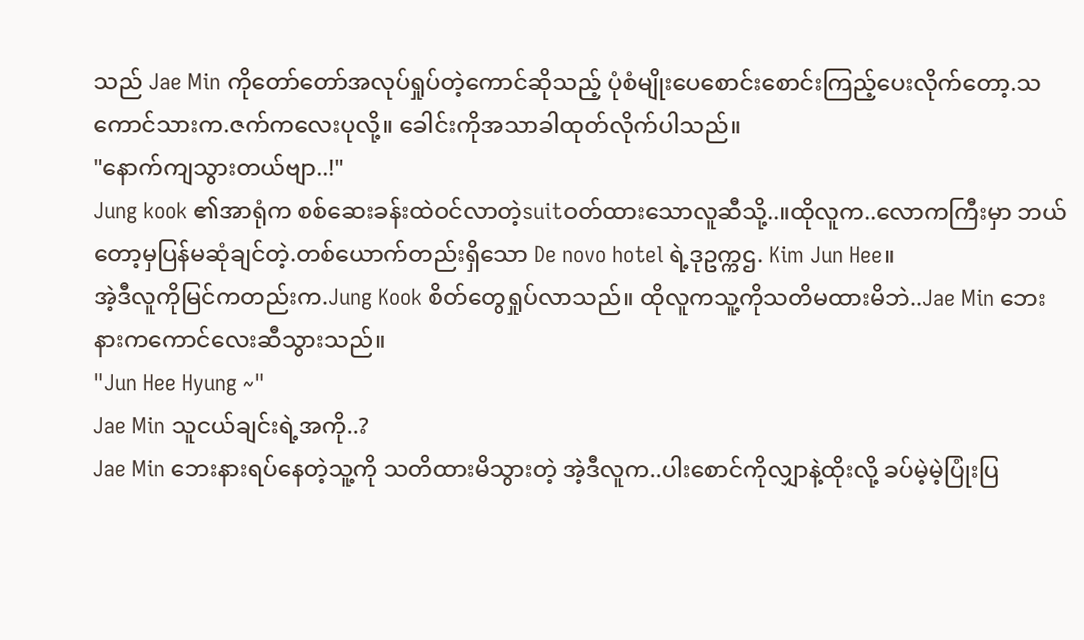သည် Jae Min ကိုတော်တော်အလုပ်ရှုပ်တဲ့ကောင်ဆိုသည့် ပုံစံမျိုးပေစောင်းစောင်းကြည့်ပေးလိုက်တော့.သကောင်သားက.ဇက်ကလေးပုလို့။ ခေါင်းကိုအသာခါထုတ်လိုက်ပါသည်။
"နောက်ကျသွားတယ်ဗျာ..!"
Jung kook ၏အာရုံက စစ်ဆေးခန်းထဲဝင်လာတဲ့suitဝတ်ထားသောလူဆီသို့..။ထိုလူက..လောကကြီးမှာ ဘယ်တော့မှပြန်မဆုံချင်တဲ့.တစ်ယောက်တည်းရှိသော De novo hotel ရဲ့ဒုဥက္ကဌ. Kim Jun Hee။
အဲ့ဒီလူကိုမြင်ကတည်းက.Jung Kook စိတ်တွေရှုပ်လာသည်။ ထိုလူကသူ့ကိုသတိမထားမိဘဲ..Jae Min ဘေးနားကကောင်လေးဆီသွားသည်။
"Jun Hee Hyung ~"
Jae Min သူငယ်ချင်းရဲ့အကို..?
Jae Min ဘေးနားရပ်နေတဲ့သူ့ကို သတိထားမိသွားတဲ့ အဲ့ဒီလူက..ပါးစောင်ကိုလျှာနဲ့ထိုးလို့ ခပ်မဲ့မဲ့ပြုံးပြ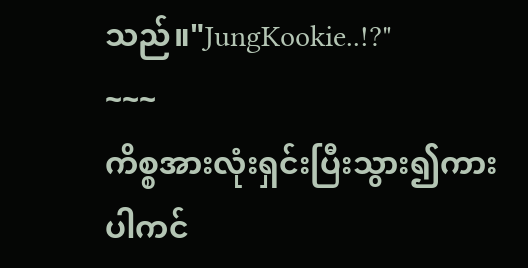သည်။"JungKookie..!?"
~~~
ကိစ္စအားလုံးရှင်းပြီးသွား၍ကားပါကင်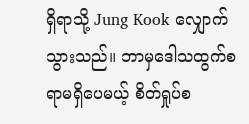ရှိရာသို့ Jung Kook လျှောက်သွားသည်။ ဘာမှဒေါသထွက်စရာမရှိပေမယ့် စိတ်ရှုပ်စ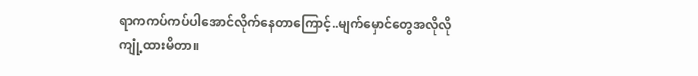ရာကကပ်ကပ်ပါအောင်လိုက်နေတာကြောင့်..မျက်မှောင်တွေအလိုလိုကျုံ့ထားမိတာ။